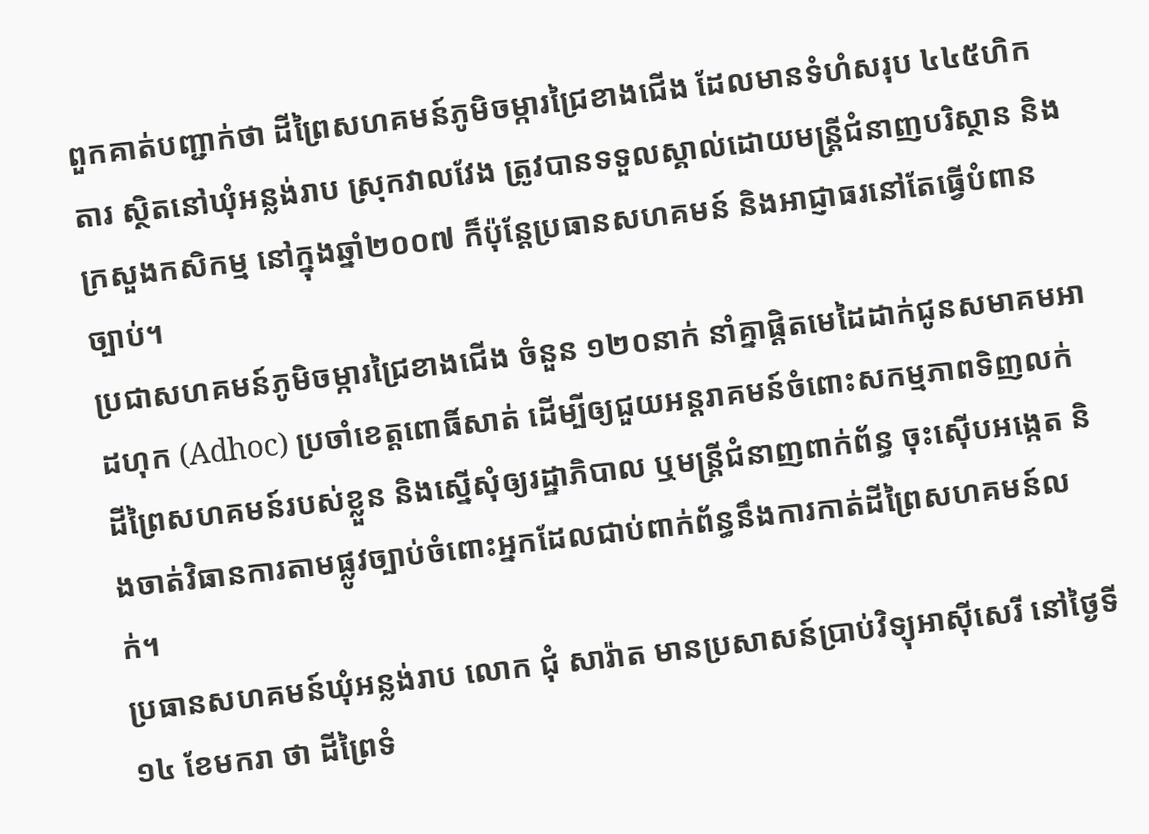ពួកគាត់បញ្ជាក់ថា ដីព្រៃសហគមន៍ភូមិចម្ការជ្រៃខាងជើង ដែលមានទំហំសរុប ៤៤៥ហិកតារ ស្ថិតនៅឃុំអន្លង់រាប ស្រុកវាលវែង ត្រូវបានទទួលស្គាល់ដោយមន្ត្រីជំនាញបរិស្ថាន និងក្រសួងកសិកម្ម នៅក្នុងឆ្នាំ២០០៧ ក៏ប៉ុន្តែប្រធានសហគមន៍ និងអាជ្ញាធរនៅតែធ្វើបំពានច្បាប់។
ប្រជាសហគមន៍ភូមិចម្ការជ្រៃខាងជើង ចំនួន ១២០នាក់ នាំគ្នាផ្ដិតមេដៃដាក់ជូនសមាគមអាដហុក (Adhoc) ប្រចាំខេត្តពោធិ៍សាត់ ដើម្បីឲ្យជួយអន្តរាគមន៍ចំពោះសកម្មភាពទិញលក់ដីព្រៃសហគមន៍របស់ខ្លួន និងស្នើសុំឲ្យរដ្ឋាភិបាល ឬមន្ត្រីជំនាញពាក់ព័ន្ធ ចុះស៊ើបអង្កេត និងចាត់វិធានការតាមផ្លូវច្បាប់ចំពោះអ្នកដែលជាប់ពាក់ព័ន្ធនឹងការកាត់ដីព្រៃសហគមន៍លក់។
ប្រធានសហគមន៍ឃុំអន្លង់រាប លោក ជុំ សារ៉ាត មានប្រសាសន៍ប្រាប់វិទ្យុអាស៊ីសេរី នៅថ្ងៃទី១៤ ខែមករា ថា ដីព្រៃទំ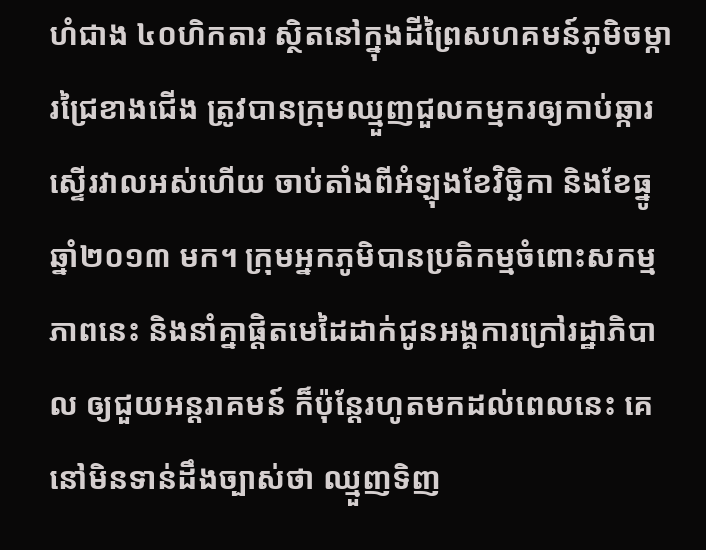ហំជាង ៤០ហិកតារ ស្ថិតនៅក្នុងដីព្រៃសហគមន៍ភូមិចម្ការជ្រៃខាងជើង ត្រូវបានក្រុមឈ្មួញជួលកម្មករឲ្យកាប់ឆ្ការស្ទើរវាលអស់ហើយ ចាប់តាំងពីអំឡុងខែវិច្ឆិកា និងខែធ្នូ ឆ្នាំ២០១៣ មក។ ក្រុមអ្នកភូមិបានប្រតិកម្មចំពោះសកម្មភាពនេះ និងនាំគ្នាផ្ដិតមេដៃដាក់ជូនអង្គការក្រៅរដ្ឋាភិបាល ឲ្យជួយអន្តរាគមន៍ ក៏ប៉ុន្តែរហូតមកដល់ពេលនេះ គេនៅមិនទាន់ដឹងច្បាស់ថា ឈ្មួញទិញ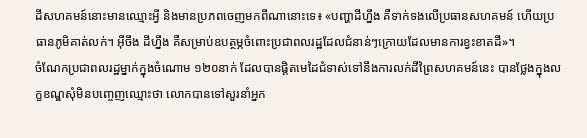ដីសហគមន៍នោះមានឈ្មោះអ្វី និងមានប្រភពចេញមកពីណានោះទេ៖ «បញ្ហាដីហ្នឹង គឺទាក់ទងលើប្រធានសហគមន៍ ហើយប្រធានភូមិគាត់លក់។ អ៊ីចឹង ដីហ្នឹង គឺសម្រាប់ឧបត្ថម្ភចំពោះប្រជាពលរដ្ឋដែលជំនាន់ៗក្រោយដែលមានការខ្វះខាតដី»។
ចំណែកប្រជាពលរដ្ឋម្នាក់ក្នុងចំណោម ១២០នាក់ ដែលបានផ្ដិតមេដៃជំទាស់ទៅនឹងការលក់ដីព្រៃសហគមន៍នេះ បានថ្លែងក្នុងលក្ខខណ្ឌសុំមិនបញ្ចេញឈ្មោះថា លោកបានទៅសួរនាំអ្នក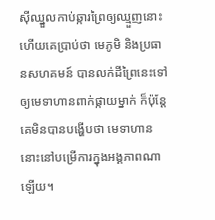ស៊ីឈ្នួលកាប់ឆ្ការព្រៃឲ្យឈ្មួញនោះ ហើយគេប្រាប់ថា មេភូមិ និងប្រធានសហគមន៍ បានលក់ដីព្រៃនេះទៅឲ្យមេទាហានពាក់ផ្កាយម្នាក់ ក៏ប៉ុន្តែគេមិនបានបង្ហើបថា មេទាហាននោះនៅបម្រើការក្នុងអង្គភាពណាឡើយ។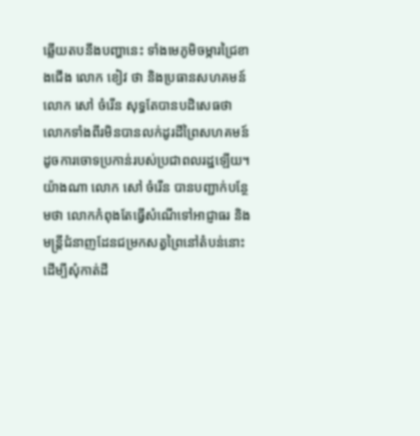ឆ្លើយតបនឹងបញ្ហានេះ ទាំងមេភូមិចម្ការជ្រៃខាងជើង លោក ខៀវ ថា និងប្រធានសហគមន៍ លោក សៅ ចំរើន សុទ្ធតែបានបដិសេធថា លោកទាំងពីរមិនបានលក់ដូរដីព្រៃសហគមន៍ដូចការចោទប្រកាន់របស់ប្រជាពលរដ្ឋឡើយ។ យ៉ាងណា លោក សៅ ចំរើន បានបញ្ជាក់បន្ថែមថា លោកកំពុងតែធ្វើសំណើទៅអាជ្ញាធរ និងមន្ត្រីជំនាញដែនជម្រកសត្វព្រៃនៅតំបន់នោះ ដើម្បីសុំកាត់ដី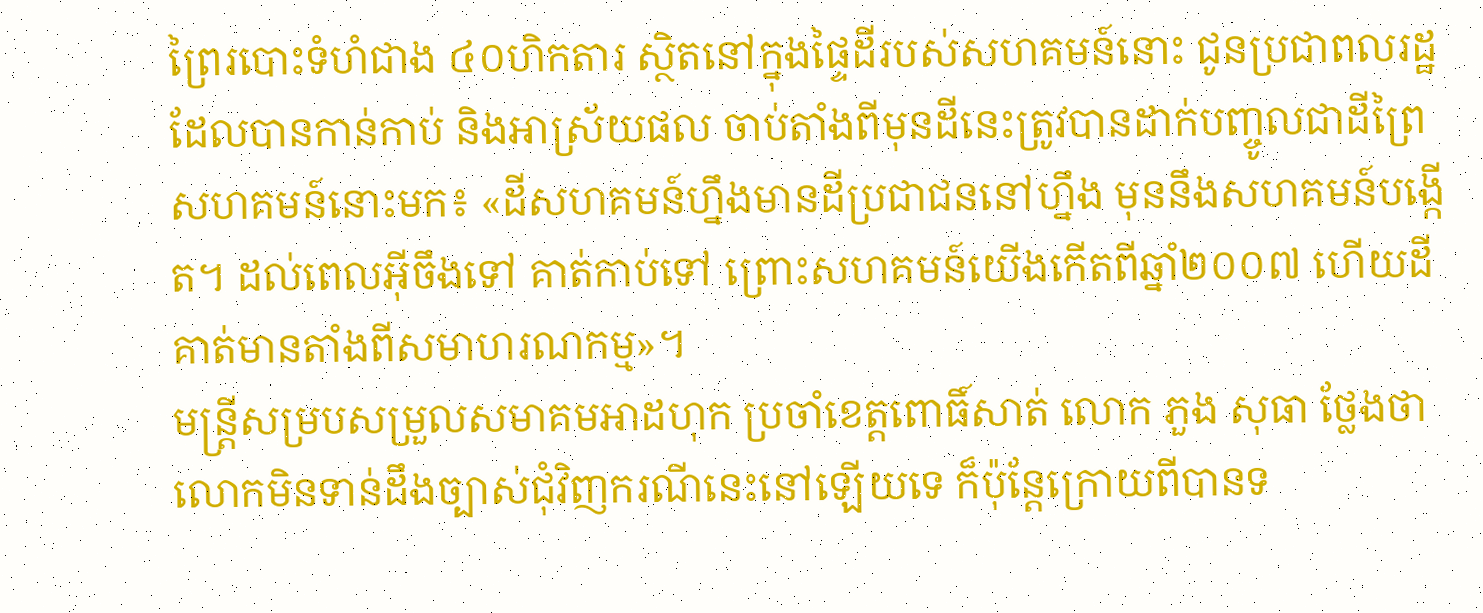ព្រៃរបោះទំហំជាង ៤០ហិកតារ ស្ថិតនៅក្នុងផ្ទៃដីរបស់សហគមន៍នោះ ជូនប្រជាពលរដ្ឋដែលបានកាន់កាប់ និងអាស្រ័យផល ចាប់តាំងពីមុនដីនេះត្រូវបានដាក់បញ្ចូលជាដីព្រៃសហគមន៍នោះមក៖ «ដីសហគមន៍ហ្នឹងមានដីប្រជាជននៅហ្នឹង មុននឹងសហគមន៍បង្កើត។ ដល់ពេលអ៊ីចឹងទៅ គាត់កាប់ទៅ ព្រោះសហគមន៍យើងកើតពីឆ្នាំ២០០៧ ហើយដីគាត់មានតាំងពីសមាហរណកម្ម»។
មន្ត្រីសម្របសម្រួលសមាគមអាដហុក ប្រចាំខេត្តពោធិ៍សាត់ លោក ភួង សុធា ថ្លែងថា លោកមិនទាន់ដឹងច្បាស់ជុំវិញករណីនេះនៅឡើយទេ ក៏ប៉ុន្តែក្រោយពីបានទ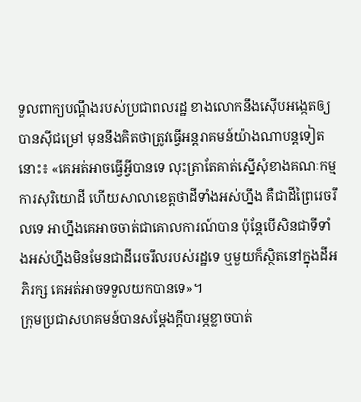ទួលពាក្យបណ្ដឹងរបស់ប្រជាពលរដ្ឋ ខាងលោកនឹងស៊ើបអង្កេតឲ្យបានស៊ីជម្រៅ មុននឹងគិតថាត្រូវធ្វើអន្តរាគមន៍យ៉ាងណាបន្តទៀតនោះ៖ «គេអត់អាចធ្វើអ្វីបានទេ លុះត្រាតែគាត់ស្នើសុំខាងគណៈកម្មការសុរិយោដី ហើយសាលាខេត្តថាដីទាំងអស់ហ្នឹង គឺជាដីព្រៃរេចរឹលទេ អាហ្នឹងគេអាចចាត់ជាគោលការណ៍បាន ប៉ុន្តែបើសិនជាទីទាំងអស់ហ្នឹងមិនមែនជាដីរេចរឹលរបស់រដ្ឋទេ ឬមួយក៏ស្ថិតនៅក្នុងដីអភិរក្ស គេអត់អាចទទួលយកបានទេ»។
ក្រុមប្រជាសហគមន៍បានសម្ដែងក្ដីបារម្ភខ្លាចបាត់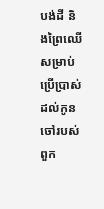បង់ដី និងព្រៃឈើសម្រាប់ប្រើប្រាស់ដល់កូនចៅរបស់ពួក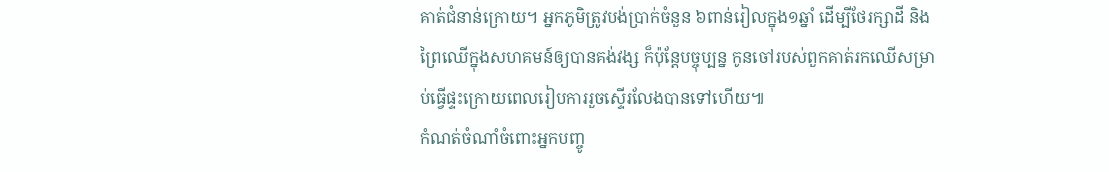គាត់ជំនាន់ក្រោយ។ អ្នកភូមិត្រូវបង់ប្រាក់ចំនួន ៦ពាន់រៀលក្នុង១ឆ្នាំ ដើម្បីថែរក្សាដី និងព្រៃឈើក្នុងសហគមន៍ឲ្យបានគង់វង្ស ក៏ប៉ុន្តែបច្ចុប្បន្ន កូនចៅរបស់ពួកគាត់រកឈើសម្រាប់ធ្វើផ្ទះក្រោយពេលរៀបការរួចស្ទើរលែងបានទៅហើយ៕
កំណត់ចំណាំចំពោះអ្នកបញ្ចូ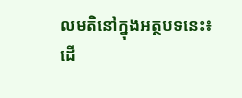លមតិនៅក្នុងអត្ថបទនេះ៖
ដើ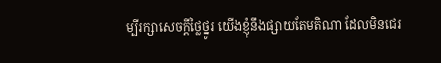ម្បីរក្សាសេចក្ដីថ្លៃថ្នូរ យើងខ្ញុំនឹងផ្សាយតែមតិណា ដែលមិនជេរ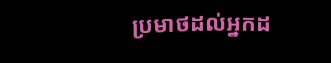ប្រមាថដល់អ្នកដ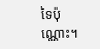ទៃប៉ុណ្ណោះ។